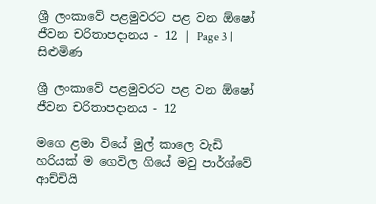ශ්‍රී ලංකාවේ පළමුවරට පළ වන ඕෂෝ ජීවන චරිතාපදානය - 12 | Page 3 | සිළුමිණ

ශ්‍රී ලංකාවේ පළමුවරට පළ වන ඕෂෝ ජීවන චරිතාපදානය - 12

මගෙ ළමා වියේ මුල් කාලෙ වැඩි හරියක් ම ගෙවිල ගියේ මවු පාර්ශ්වේ ආච්චියි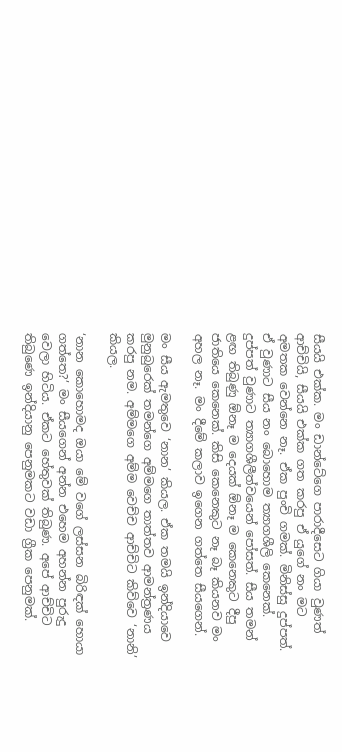සීයයි එක්ක. මං ඩාන්ටේගෙ පාරාදීසෙට ගියා වුණත් ආච්චියි, සීයයි එක්ක ගත කරපු ඒ යුගේ නං මට අමතක වෙන්නෙ නෑ. ඒක පුංචි ගමක්. මිනිස්සු දුප්පත්. ඒ වුණාට සීය නං බොහොම ත්‍යාගශීලි කෙනෙක්. දුප්පත් වුණාට ත්‍යාගශීලීත්වයෙන් පෝසත්. සීය තමන් ළඟ තිබුණු ඕනෑ ම දෙයක් ඕනෑ ම කෙනෙකුට දීපු ජාතියෙ කෙනෙක්. කිසි කෙනෙකුට නෑ බෑ කියනව මං අහල නෑ. මං දීමේ කලාව ඉගෙන ගත්තෙ සීයගෙන්.

මං සීය ඇමතුවෙ ‘නාන’ කියල. ඒක තමයි ඉන්දියාවෙ මුනුබුරෙක් ‍තමන්ගෙ අම්මගෙ තාත්තව ආමන්ත්‍රණය කරපු නම. අම්මගෙ අම්ම වෙච්ච ආච්චිට කිව්වෙ ‘නානි’ කියල.

‘නාන කොහොමද ඔයා මේ වගේ ලස්සන බිරිඳක් හොයා ගත්තෙ?’ මං සීයගෙන් අන්න එහෙම අහන්න පුරුදු වෙලා හිටිය. ඒකට හේතුවක් තිබුණ. අපේ ආච්චිට තිබුණෙ ඉන්දියානු පෙනුමකට වඩා ග්‍රීක පෙනුමක්.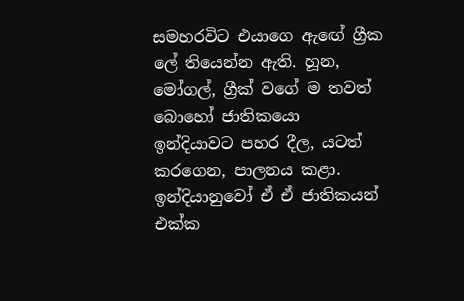සමහරවිට එයාගෙ ඇ‍ඟේ ග්‍රීක ලේ තියෙන්න ඇති. හූන, මෝගල්, ග්‍රීක් වගේ ම තවත් බොහෝ ජාතිකයො ඉන්දියාවට පහර දීල, යටත් කරගෙන, පාලනය කළා. ඉන්දියානුවෝ ඒ ඒ ජාතිකයන් එක්ක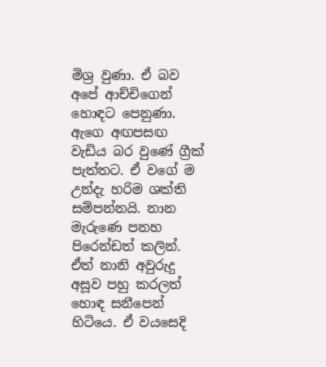මිශ්‍ර වුණා. ඒ බව අපේ ආච්චිගෙන් හොඳට පෙනුණා. ඇගෙ අඟපසඟ වැඩිය බර වුණේ ග්‍රීක් පැත්තට. ඒ වගේ ම උන්දැ හරිම ශක්ති සම්පන්නයි. නාන මැරුණෙ පනහ පිරෙන්ඩත් කලින්. ඒත් නානි අවුරුදු අසූව පහු කරලත් හොඳ සනීපෙන් හිටියෙ. ඒ වයසෙදි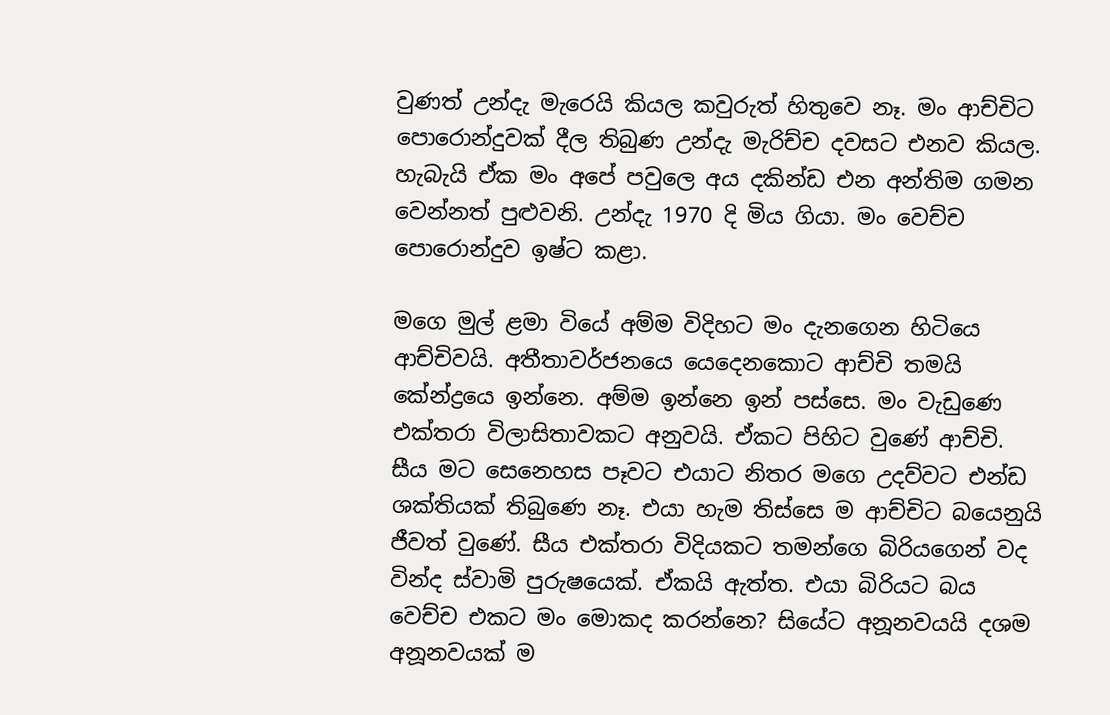වුණත් උන්දැ මැරෙයි කියල කවුරුත් හිතුවෙ නෑ. මං ආච්චිට පොරොන්දුවක් දීල තිබුණ උන්දැ මැරිච්ච දවසට එනව කියල. හැබැයි ඒක මං අ‍පේ පවුලෙ අය දකින්ඩ එන අන්තිම ගමන වෙන්නත් පුළුවනි. උන්දැ 1970 දි මිය ගියා. මං වෙච්ච පොරොන්දුව ඉෂ්ට කළා.

මගෙ මුල් ළමා වියේ අම්ම විදිහට මං දැනගෙන හිටියෙ ආච්චිවයි. අතීතාවර්ජනයෙ යෙදෙනකොට ආච්චි තමයි කේන්ද්‍රයෙ ඉන්නෙ. අම්ම ඉන්නෙ ඉන් පස්සෙ. මං වැඩුණෙ එක්තරා විලාසිතාවකට අනුවයි. ඒකට පිහිට වුණේ ආච්චි. සීය මට සෙනෙහස පෑවට එයාට නිතර මගෙ උදව්වට එන්ඩ ශක්තියක් තිබුණෙ නෑ. එයා හැම තිස්සෙ ම ආච්චිට බයෙනුයි ජීවත් වුණේ. සීය එක්තරා විදියකට තමන්ගෙ බිරියගෙන් වද වින්ද ස්වාමි පුරුෂයෙක්. ඒකයි ඇත්ත. එයා බිරියට බය වෙච්ච එකට මං මොකද කරන්නෙ? සියේට අනූනවයයි දශම අනූනවයක් ම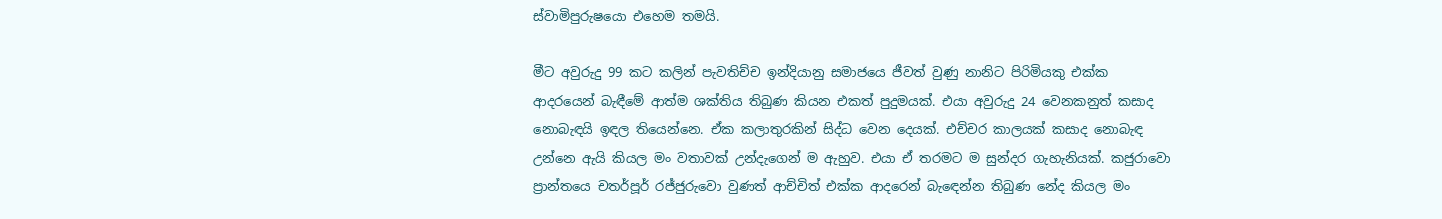ස්වාමිපුරුෂයො එහෙම තමයි.

මීට අවුරුදු 99 කට කලින් පැවතිච්ච ඉන්දියානු සමාජයෙ ජීවත් වුණු නානිට පිරිමියකු එක්ක ආදරයෙන් බැඳීමේ ආත්ම ශක්තිය තිබුණ කියන එකත් පුදුමයක්. එයා අවුරුදු 24 වෙනකනුත් කසාද නොබැඳයි ඉඳල තියෙන්නෙ. ඒක කලාතුරකින් සිද්ධ වෙන දෙයක්. එච්චර කාලයක් කසාද නොබැඳ උන්නෙ ඇයි කියල මං වතාවක් උන්දැගෙන් ම ඇහුව. එයා ඒ තරමට ම සුන්දර ගැහැනියක්. කජුරාවො ප්‍රාන්තයෙ චතර්පූර් රජ්ජුරුවො වුණත් ආච්චිත් එක්ක ආදරෙන් බැ‍ඳෙන්න තිබුණ නේද කියල මං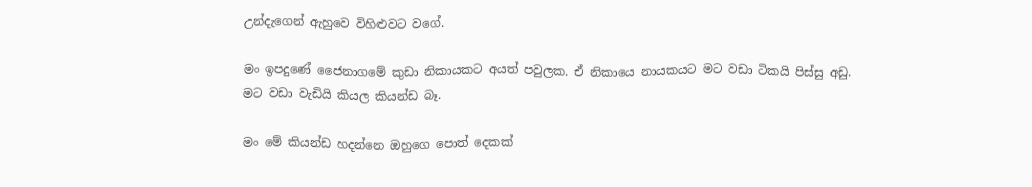උන්දැගෙන් ඇහුවෙ විහිළුවට වගේ.

මං ඉපදුණේ ජෛනාගමේ කුඩා නිකායකට අයත් පවුලක. ඒ නිකායෙ නායකයට මට වඩා ටිකයි පිස්සු අඩු. මට වඩා වැඩියි කියල කියන්ඩ බෑ.

මං මේ කියන්ඩ හදන්නෙ ඔහුගෙ පොත් දෙකක්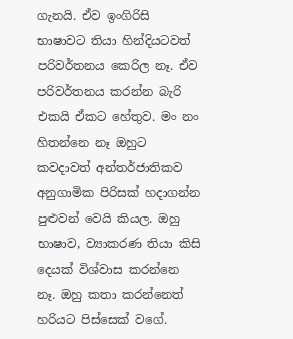ගැනයි. ඒව ඉංගිරිසි භාෂාවට තියා හින්දියටවත් පරිවර්තනය කෙරිල නෑ. ඒව පරිවර්තනය කරන්න බැරි එකයි ඒකට හේතුව. මං නං හිතන්නෙ නෑ ඔහුට කවදාවත් අන්තර්ජාතිකව අනුගාමික පිරිසක් හදාගන්න පුළුවන් වෙයි කියල. ඔහු භාෂාව, ව්‍යාකරණ තියා කිසි දෙයක් විශ්වාස කරන්නෙ නෑ. ඔහු කතා කරන්නෙත් හරියට පිස්සෙක් වගේ.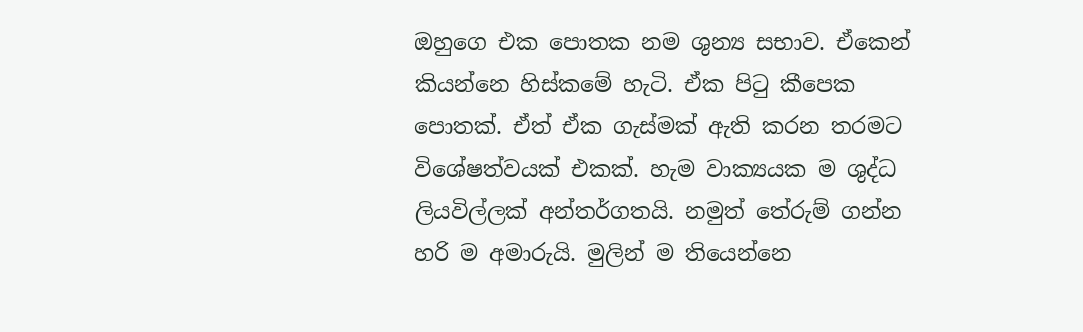ඔහුගෙ එක පොතක නම ශුන්‍ය සභාව. ඒකෙන් කියන්නෙ හිස්කමේ හැටි. ඒක පිටු කීපෙක පොතක්. ඒත් ඒක ගැස්මක් ඇති කරන තරමට විශේෂත්වයක් එකක්. හැම වාක්‍යයක ම ශුද්ධ ලියවිල්ලක් අන්තර්ගතයි. නමුත් තේරුම් ගන්න හරි ම අමාරුයි. මුලින් ම තියෙන්නෙ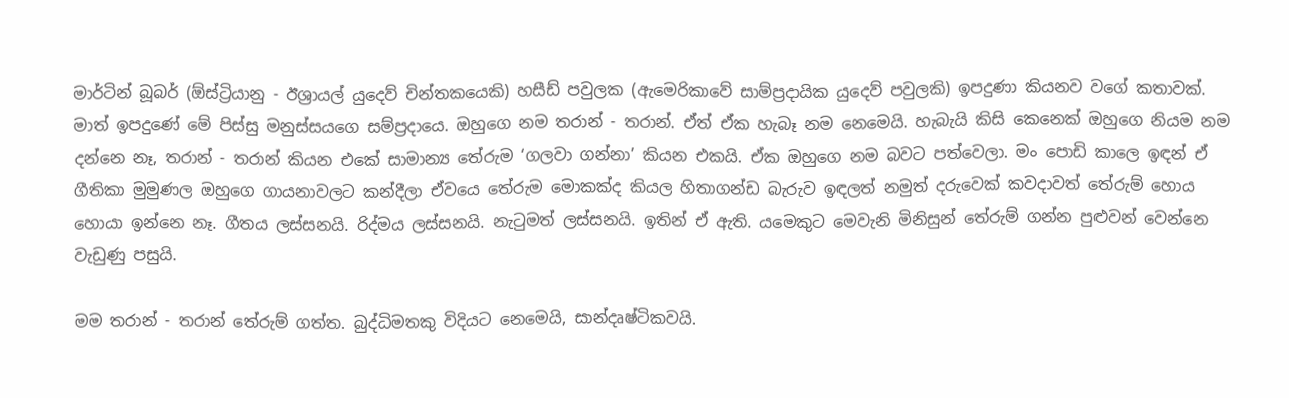මාර්ටින් බූබර් (ඕස්ට්‍රියානු - ඊශ්‍රායල් යුදෙව් චින්තකයෙකි) හසීඩ් පවුලක (ඇමෙරිකාවේ සාම්ප්‍රදායික යුදෙව් පවුලකි) ඉපදුණා කියනව වගේ කතාවක්. මාත් ඉපදුණේ මේ පිස්සු මනුස්සයගෙ සම්ප්‍රදායෙ. ඔහුගෙ නම තරාන් - තරාන්. ඒත් ඒක හැබෑ නම නෙමෙයි. හැබැයි කිසි කෙනෙක් ඔහුගෙ නියම නම දන්නෙ නෑ, තරාන් - තරාන් කියන එකේ සාමාන්‍ය තේරුම ‘ගලවා ගන්නා’ කියන එකයි. ඒක ඔහු‍ගෙ නම බවට පත්වෙලා. මං පොඩි කාලෙ ඉඳන් ඒ ගීතිකා මුමුණල ඔහුගෙ ගායනාවලට කන්දීලා ඒවයෙ තේරුම මොකක්ද කියල හිතාගන්ඩ බැරුව ඉඳලත් නමුත් දරුවෙක් කවදාවත් තේරුම් හොය හොයා ඉන්නෙ නෑ. ගීතය ලස්සනයි. රිද්මය ලස්සනයි. නැටුමත් ලස්සනයි. ඉතින් ඒ ඇති. යමෙකුට මෙවැනි මිනිසුන් තේරුම් ගන්න පුළුවන් වෙන්නෙ වැඩුණු පසුයි.

මම තරාන් - තරාන් තේරුම් ගත්ත. බුද්ධිමතකු විදියට නෙමෙයි, සාන්දෘෂ්ටිකවයි.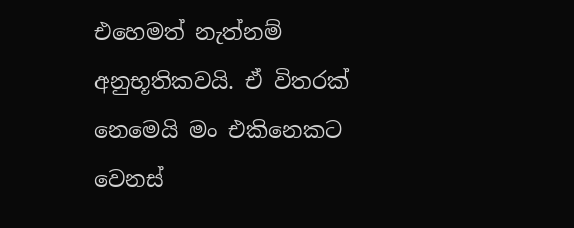එහෙමත් නැත්නම් අනුභූතිකවයි. ඒ විතරක් නෙමෙයි මං එකිනෙකට වෙනස්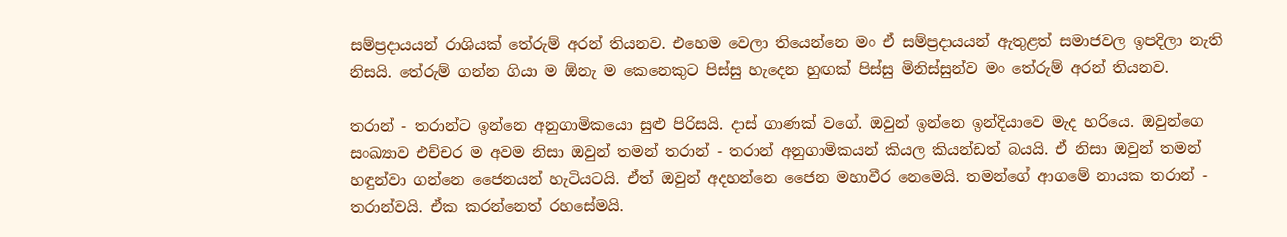සම්ප්‍රදායයන් රාශියක් තේරුම් අරන් තියනව. එහෙම වෙලා තියෙන්නෙ මං ඒ සම්ප්‍රදායයන් ඇතුළත් සමාජවල ඉපදිලා නැති නිසයි. තේරුම් ගන්න ගියා ම ඕනැ ම කෙනෙකුට පිස්සු හැදෙන හුඟක් පිස්සු මිනිස්සුන්ව මං තේරුම් අරන් තියනව.

තරාන් - තරාන්ට ඉන්නෙ අනුගාමිකයො සුළු පිරිසයි. දාස් ගාණක් වගේ. ඔවුන් ඉන්නෙ ඉන්දියාවෙ මැද හරියෙ. ඔවුන්ගෙ සංඛ්‍යාව එච්චර ම අවම නිසා ඔවුන් තමන් තරාන් - තරාන් අනුගාමිකයන් කියල කියන්ඩත් බයයි. ඒ නිසා ඔවුන් තමන් හඳුන්වා ගන්නෙ ජෛනයන් හැටියටයි. ඒත් ඔවුන් අදහන්නෙ ජෛන මහාවීර නෙමෙයි. තමන්ගේ ආගමේ නායක තරාන් - තරාන්වයි. ඒක කරන්නෙත් රහසේමයි.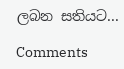ලබන සතියට...

Comments